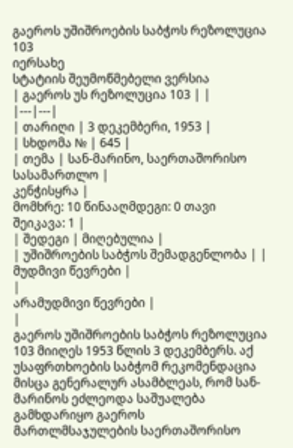გაეროს უშიშროების საბჭოს რეზოლუცია 103
იერსახე
სტატიის შეუმოწმებელი ვერსია
| გაეროს უს რეზოლუცია 103 | |
|---|---|
| თარიღი | 3 დეკემბერი, 1953 |
| სხდომა № | 645 |
| თემა | სან-მარინო, საერთაშორისო სასამართლო |
კენჭისყრა |
მომხრე: 10 წინააღმდეგი: 0 თავი შეიკავა: 1 |
| შედეგი | მიღებულია |
| უშიშროების საბჭოს შემადგენლობა | |
მუდმივი წევრები |
|
არამუდმივი წევრები |
|
გაეროს უშიშროების საბჭოს რეზოლუცია 103 მიიღეს 1953 წლის 3 დეკემბერს. აქ უსაფრთხოების საბჭომ რეკომენდაცია მისცა გენერალურ ასამბლეას, რომ სან-მარინოს ეძლეოდა საშუალება გამხდარიყო გაეროს მართლმსაჯულების საერთაშორისო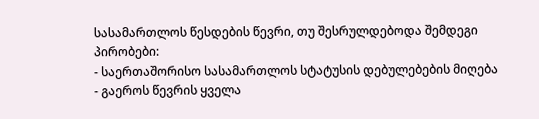სასამართლოს წესდების წევრი, თუ შესრულდებოდა შემდეგი პირობები:
- საერთაშორისო სასამართლოს სტატუსის დებულებების მიღება
- გაეროს წევრის ყველა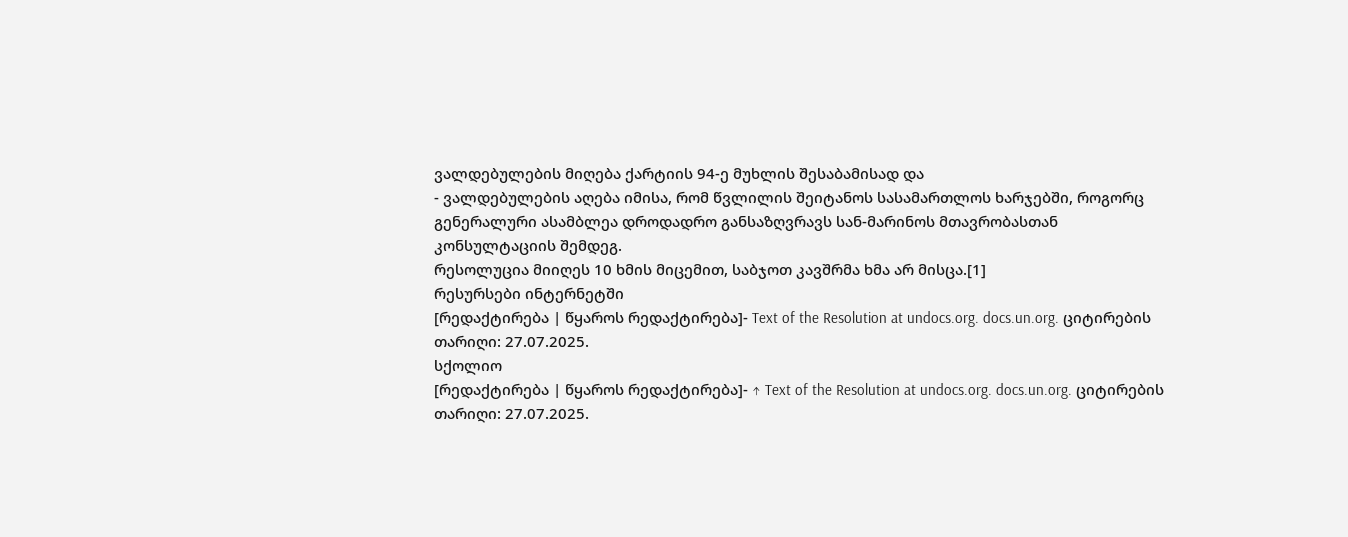ვალდებულების მიღება ქარტიის 94-ე მუხლის შესაბამისად და
- ვალდებულების აღება იმისა, რომ წვლილის შეიტანოს სასამართლოს ხარჯებში, როგორც გენერალური ასამბლეა დროდადრო განსაზღვრავს სან-მარინოს მთავრობასთან კონსულტაციის შემდეგ.
რესოლუცია მიიღეს 10 ხმის მიცემით, საბჯოთ კავშრმა ხმა არ მისცა.[1]
რესურსები ინტერნეტში
[რედაქტირება | წყაროს რედაქტირება]- Text of the Resolution at undocs.org. docs.un.org. ციტირების თარიღი: 27.07.2025.
სქოლიო
[რედაქტირება | წყაროს რედაქტირება]- ↑ Text of the Resolution at undocs.org. docs.un.org. ციტირების თარიღი: 27.07.2025.